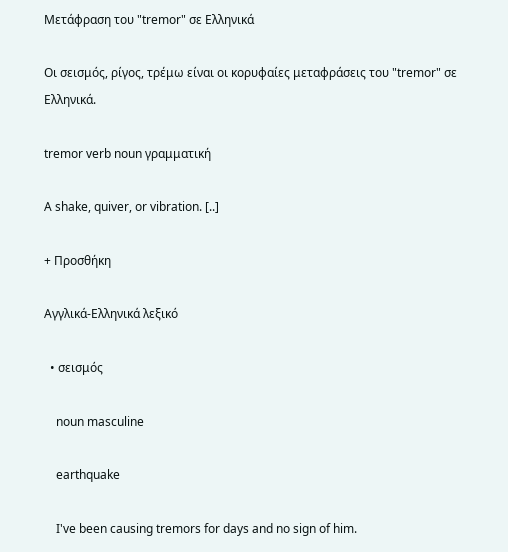Μετάφραση του "tremor" σε Ελληνικά

Οι σεισμός, ρίγος, τρέμω είναι οι κορυφαίες μεταφράσεις του "tremor" σε Ελληνικά.

tremor verb noun γραμματική

A shake, quiver, or vibration. [..]

+ Προσθήκη

Αγγλικά-Ελληνικά λεξικό

  • σεισμός

    noun masculine

    earthquake

    I've been causing tremors for days and no sign of him.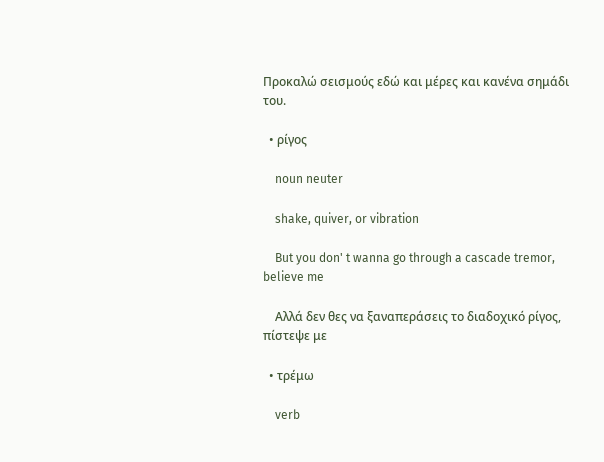Προκαλώ σεισμούς εδώ και μέρες και κανένα σημάδι του.

  • ρίγος

    noun neuter

    shake, quiver, or vibration

    But you don' t wanna go through a cascade tremor, believe me

    Αλλά δεν θες να ξαναπεράσεις το διαδοχικό ρίγος, πίστεψε με

  • τρέμω

    verb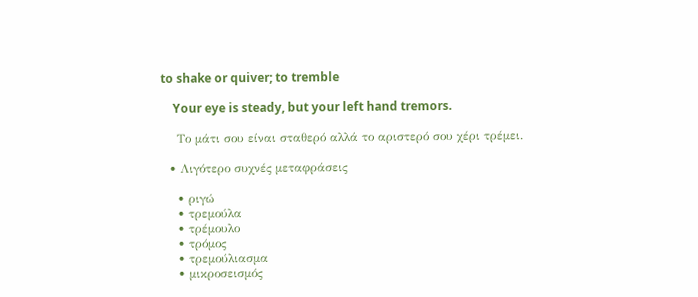to shake or quiver; to tremble

    Your eye is steady, but your left hand tremors.

    Το μάτι σου είναι σταθερό αλλά το αριστερό σου χέρι τρέμει.

  • Λιγότερο συχνές μεταφράσεις

    • ριγώ
    • τρεμούλα
    • τρέμουλο
    • τρόμος
    • τρεμούλιασμα
    • μικροσεισμός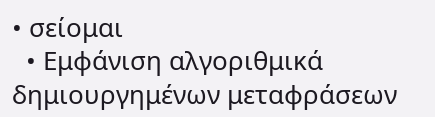• σείομαι
  • Εμφάνιση αλγοριθμικά δημιουργημένων μεταφράσεων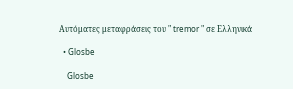Αυτόματες μεταφράσεις του " tremor " σε Ελληνικά

  • Glosbe

    Glosbe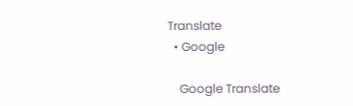Translate
  • Google

    Google Translate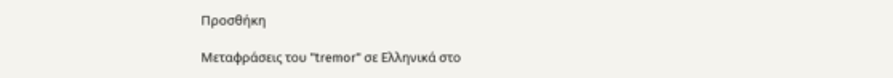Προσθήκη

Μεταφράσεις του "tremor" σε Ελληνικά στο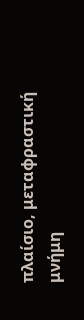πλαίσιο, μεταφραστική μνήμη